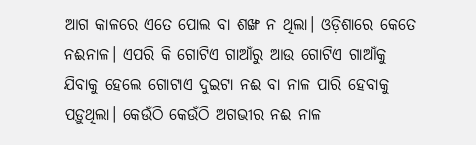ଆଗ କାଳରେ ଏତେ ପୋଲ ବା ଶଙ୍ଖ ନ ଥିଲା। ଓଡ଼ିଶାରେ କେତେ ନଈନାଳ। ଏପରି କି ଗୋଟିଏ ଗାଆଁରୁ ଆଉ ଗୋଟିଏ ଗାଆଁକୁ ଯିବାକୁ ହେଲେ ଗୋଟାଏ ଦୁଇଟା ନଈ ବା ନାଳ ପାରି ହେବାକୁ ପଡ଼ୁଥିଲା। କେଉଁଠି କେଉଁଠି ଅଗଭୀର ନଈ ନାଳ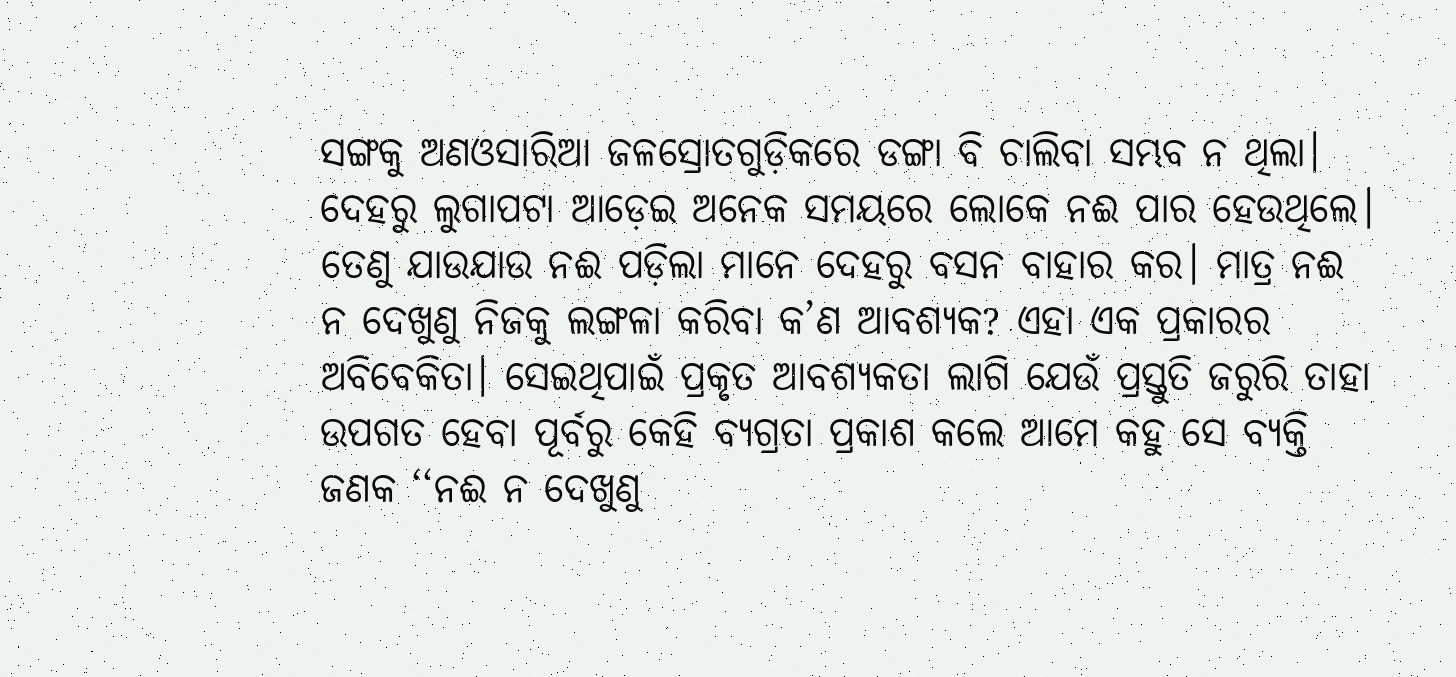ସଙ୍ଗକୁ ଅଣଓସାରିଆ ଜଳସ୍ରୋତଗୁଡ଼ିକରେ ଡଙ୍ଗା ବି ଚାଲିବା ସମ୍ଭବ ନ ଥିଲା। ଦେହରୁ ଲୁଗାପଟା ଆଡ଼େଇ ଅନେକ ସମୟରେ ଲୋକେ ନଈ ପାର ହେଉଥିଲେ। ତେଣୁ ଯାଉଯାଉ ନଈ ପଡ଼ିଲା ମାନେ ଦେହରୁ ବସନ ବାହାର କର। ମାତ୍ର ନଈ ନ ଦେଖୁଣୁ ନିଜକୁ ଲଙ୍ଗଳା କରିବା କ’ଣ ଆବଶ୍ୟକ? ଏହା ଏକ ପ୍ରକାରର ଅବିବେକିତା। ସେଇଥିପାଇଁ ପ୍ରକୃତ ଆବଶ୍ୟକତା ଲାଗି ଯେଉଁ ପ୍ରସ୍ତୁତି ଜରୁରି ତାହା ଉପଗତ ହେବା ପୂର୍ବରୁ କେହି ବ୍ୟଗ୍ରତା ପ୍ରକାଶ କଲେ ଆମେ କହୁ ସେ ବ୍ୟକ୍ତି ଜଣକ ‘‘ନଈ ନ ଦେଖୁଣୁ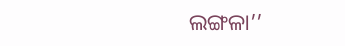ଲଙ୍ଗଳା’’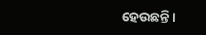ହେଉଛନ୍ତି।